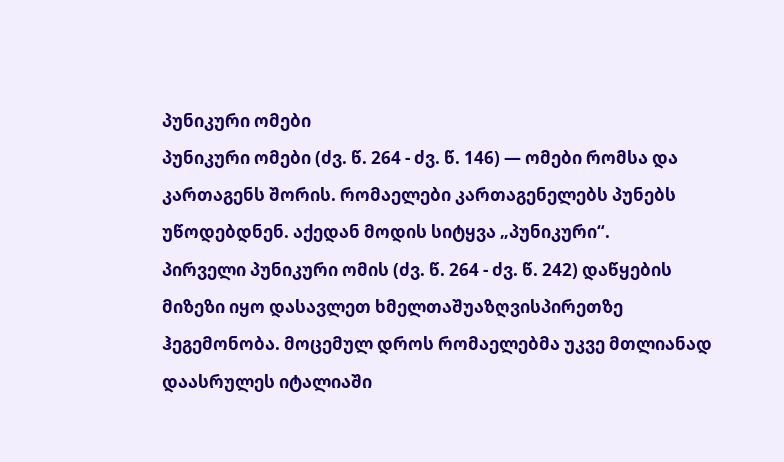პუნიკური ომები
პუნიკური ომები (ძვ. წ. 264 - ძვ. წ. 146) — ომები რომსა და კართაგენს შორის. რომაელები კართაგენელებს პუნებს უწოდებდნენ. აქედან მოდის სიტყვა „პუნიკური“.
პირველი პუნიკური ომის (ძვ. წ. 264 - ძვ. წ. 242) დაწყების მიზეზი იყო დასავლეთ ხმელთაშუაზღვისპირეთზე ჰეგემონობა. მოცემულ დროს რომაელებმა უკვე მთლიანად დაასრულეს იტალიაში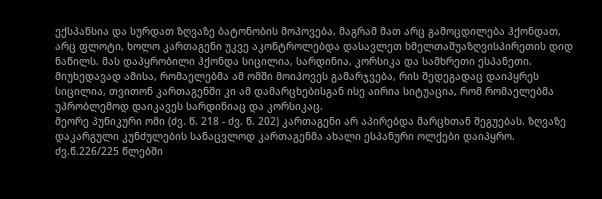ექსპანსია და სურდათ ზღვაზე ბატონობის მოპოვება, მაგრამ მათ არც გამოცდილება ჰქონდათ, არც ფლოტი, ხოლო კართაგენი უკვე აკონტროლებდა დასავლეთ ხმელთაშუაზღვისპირეთის დიდ ნაწილს. მას დაპყრობილი ჰქონდა სიცილია, სარდინია, კორსიკა და სამხრეთი ესპანეთი. მიუხედავად ამისა, რომაელებმა ამ ომში მოიპოვეს გამარჯვება, რის შედეგადაც დაიპყრეს სიცილია, თვითონ კართაგენში კი ამ დამარცხებისგან ისე აირია სიტუაცია, რომ რომაელებმა უპრობლემოდ დაიკავეს სარდინიაც და კორსიკაც.
მეორე პუნიკური ომი (ძვ. წ. 218 - ძვ. წ. 202) კართაგენი არ აპირებდა მარცხთან შეგუებას. ზღვაზე დაკარგული კუნძულების სანაცვლოდ კართაგენმა ახალი ესპანური ოლქები დაიპყრო. ძვ.წ.226/225 წლებში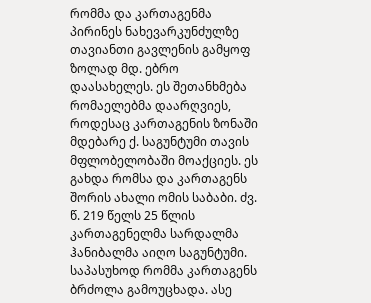რომმა და კართაგენმა პირინეს ნახევარკუნძულზე თავიანთი გავლენის გამყოფ ზოლად მდ. ებრო დაასახელეს. ეს შეთანხმება რომაელებმა დაარღვიეს, როდესაც კართაგენის ზონაში მდებარე ქ. საგუნტუმი თავის მფლობელობაში მოაქციეს. ეს გახდა რომსა და კართაგენს შორის ახალი ომის საბაბი. ძვ. წ. 219 წელს 25 წლის კართაგენელმა სარდალმა ჰანიბალმა აიღო საგუნტუმი. საპასუხოდ რომმა კართაგენს ბრძოლა გამოუცხადა. ასე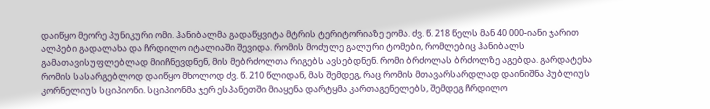დაიწყო მეორე პუნიკური ომი. ჰანიბალმა გადაწყვიტა მტრის ტერიტორიაზე ეომა. ძვ. წ. 218 წელს მან 40 000-იანი ჯარით ალპები გადალახა და ჩრდილო იტალიაში შევიდა. რომის მოძულე გალური ტომები, რომლებიც ჰანიბალს გამათავისუფლებლად მიიჩნევდნენ, მის მებრძოლთა რიგებს ავსებდნენ. რომი ბრძოლას ბრძოლზე აგებდა. გარდატეხა რომის სასარგებლოდ დაიწყო მხოლოდ ძვ. წ. 210 წლიდან, მას შემდეგ, რაც რომის მთავარსარდლად დაინიშნა პუბლიუს კორნელიუს სციპიონი. სციპიონმა ჯერ ესპანეთში მიაყენა დარტყმა კართაგენელებს, შემდეგ ჩრდილო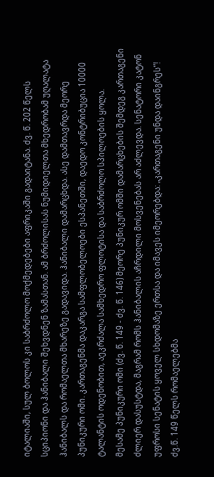იტალიაში, სულ ბოლოს კი საბრძოლო მოქმედებები აფრიკაში გადაიტანა. ძვ. წ. 202 წელს სციპიონი და ჰანიბალი შეხვდნენ ზამასთან. ამ ბრძოლისას ნუმიდიელთა მხედრობამ უღალატა ჰანიბალს და რომაელთა მხარეზე გადავიდა. ჰანიბალი დამარცხდა. ასე დამთავრდა მეორე პუნიკური ომი. კართაგენმა დაკარგა სამფლობელოები ესპანეთში, დაედო კონტრიბუცია 10000 ტალანტის ოდენობით, აეკრძალა სამხედრო ფლოტისა და საბრძოლო სპილოების ყოლა.
მესამე პუნიკური ომი (ძვ. წ. 149 - ძვ. წ. 146) მეორე პუნიკურ ომში დამარცხების შემდეგ კართაგენი ძლიერ დასუსტდა, მაგრამ რომს ჰანიბალის აჩრდილი მოსვენებას არ აძლევდა. სენატორი კატონ უფროსი სენატის ყოველ სხდომაზე ერთსა და იმავეს იმეორებდა: „კართაგენი უნდა დაინგრეს“! ძვ.წ. 149 წელს რომაელებმა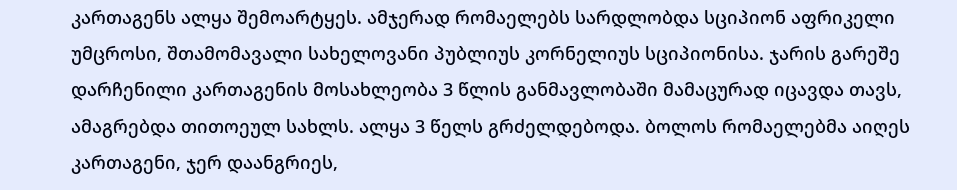კართაგენს ალყა შემოარტყეს. ამჯერად რომაელებს სარდლობდა სციპიონ აფრიკელი უმცროსი, შთამომავალი სახელოვანი პუბლიუს კორნელიუს სციპიონისა. ჯარის გარეშე დარჩენილი კართაგენის მოსახლეობა 3 წლის განმავლობაში მამაცურად იცავდა თავს, ამაგრებდა თითოეულ სახლს. ალყა 3 წელს გრძელდებოდა. ბოლოს რომაელებმა აიღეს კართაგენი, ჯერ დაანგრიეს,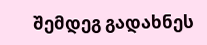შემდეგ გადახნეს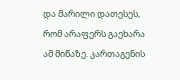და მარილი დათესეს, რომ არაფერს გაეხარა ამ მიწაზე. კართაგენის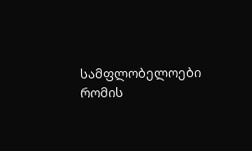სამფლობელოები რომის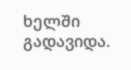ხელში გადავიდა.